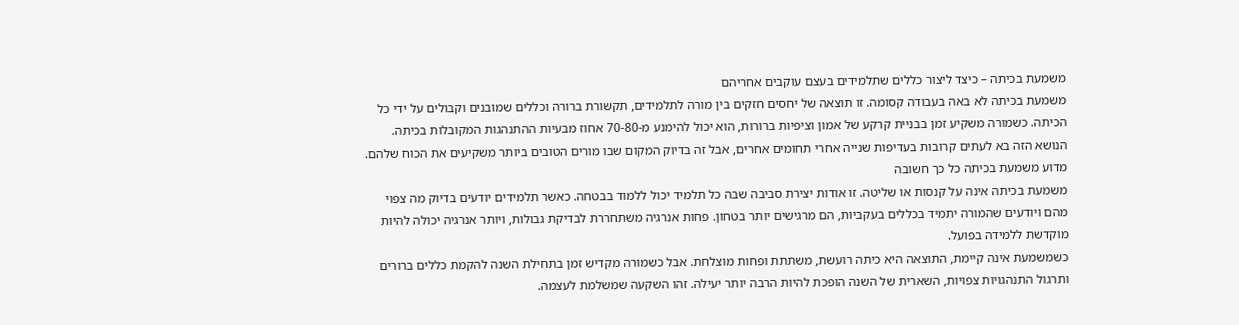משמעת בכיתה – כיצד ליצור כללים שתלמידים בעצם עוקבים אחריהם
משמעת בכיתה לא באה בעבודה קסומה. זו תוצאה של יחסים חזקים בין מורה לתלמידים, תקשורת ברורה וכללים שמובנים וקבולים על ידי כל הכיתה. כשמורה משקיע זמן בבניית קרקע של אמון וציפיות ברורות, הוא יכול להימנע מ-70-80 אחוז מבעיות ההתנהגות המקובלות בכיתה. הנושא הזה בא לעתים קרובות בעדיפות שנייה אחרי תחומים אחרים, אבל זה בדיוק המקום שבו מורים הטובים ביותר משקיעים את הכוח שלהם.
מדוע משמעת בכיתה כל כך חשובה
משמעת בכיתה אינה על קנסות או שליטה. זו אודות יצירת סביבה שבה כל תלמיד יכול ללמוד בבטחה. כאשר תלמידים יודעים בדיוק מה צפוי מהם ויודעים שהמורה יתמיד בכללים בעקביות, הם מרגישים יותר בטחון. פחות אנרגיה משתחררת לבדיקת גבולות, ויותר אנרגיה יכולה להיות מוקדשת ללמידה בפועל.
כשמשמעת אינה קיימת, התוצאה היא כיתה רועשת, משתתת ופחות מוצלחת. אבל כשמורה מקדיש זמן בתחילת השנה להקמת כללים ברורים ותרגול התנהגויות צפויות, השארית של השנה הופכת להיות הרבה יותר יעילה. זהו השקעה שמשלמת לעצמה.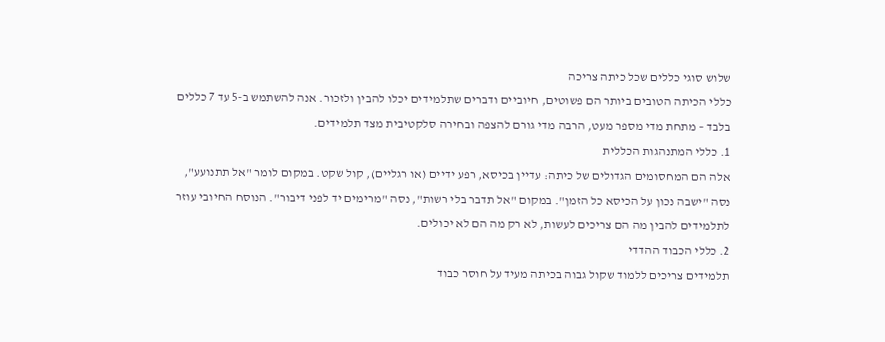שלוש סוגי כללים שכל כיתה צריכה
כללי הכיתה הטובים ביותר הם פשוטים, חיוביים ודברים שתלמידים יכלו להבין ולזכור. אנה להשתמש ב-5 עד 7 כללים בלבד – מתחת מדי מספר מעט, הרבה מדי גורם להצפה ובחירה סלקטיבית מצד תלמידים.
1. כללי המתנהגות הכללית
אלה הם המחסומים הגדולים של כיתה: עדיין בכיסא, רפע ידיים (או רגליים), קול שקט. במקום לומר "אל תתנועע", נסה "ישבה נכון על הכיסא כל הזמן". במקום "אל תדבר בלי רשות", נסה "מרימים יד לפני דיבור". הנוסח החיובי עוזר לתלמידים להבין מה הם צריכים לעשות, לא רק מה הם לא יכולים.
2. כללי הכבוד ההדדי
תלמידים צריכים ללמוד שקול גבוה בכיתה מעיד על חוסר כבוד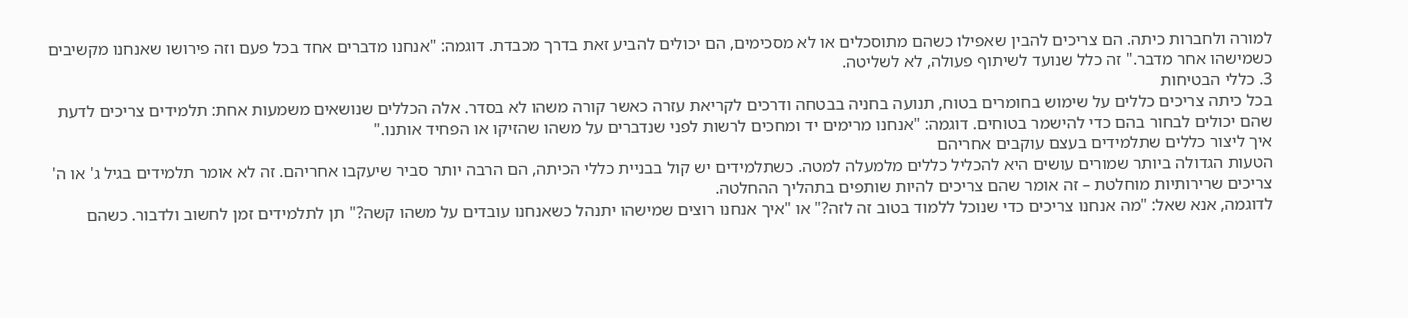למורה ולחברות כיתה. הם צריכים להבין שאפילו כשהם מתוסכלים או לא מסכימים, הם יכולים להביע זאת בדרך מכבדת. דוגמה: "אנחנו מדברים אחד בכל פעם וזה פירושו שאנחנו מקשיבים כשמישהו אחר מדבר." זה כלל שנועד לשיתוף פעולה, לא לשליטה.
3. כללי הבטיחות
בכל כיתה צריכים כללים על שימוש בחומרים בטוח, תנועה בחניה בבטחה ודרכים לקריאת עזרה כאשר קורה משהו לא בסדר. אלה הכללים שנושאים משמעות אחת: תלמידים צריכים לדעת שהם יכולים לבחור בהם כדי להישמר בטוחים. דוגמה: "אנחנו מרימים יד ומחכים לרשות לפני שנדברים על משהו שהזיקו או הפחיד אותנו."
איך ליצור כללים שתלמידים בעצם עוקבים אחריהם
הטעות הגדולה ביותר שמורים עושים היא להכליל כללים מלמעלה למטה. כשתלמידים יש קול בבניית כללי הכיתה, הם הרבה יותר סביר שיעקבו אחריהם. זה לא אומר תלמידים בגיל ג' או ה' צריכים שרירותיות מוחלטת – זה אומר שהם צריכים להיות שותפים בתהליך ההחלטה.
לדוגמה, אנא שאל: "מה אנחנו צריכים כדי שנוכל ללמוד בטוב זה לזה?" או "איך אנחנו רוצים שמישהו יתנהל כשאנחנו עובדים על משהו קשה?" תן לתלמידים זמן לחשוב ולדבור. כשהם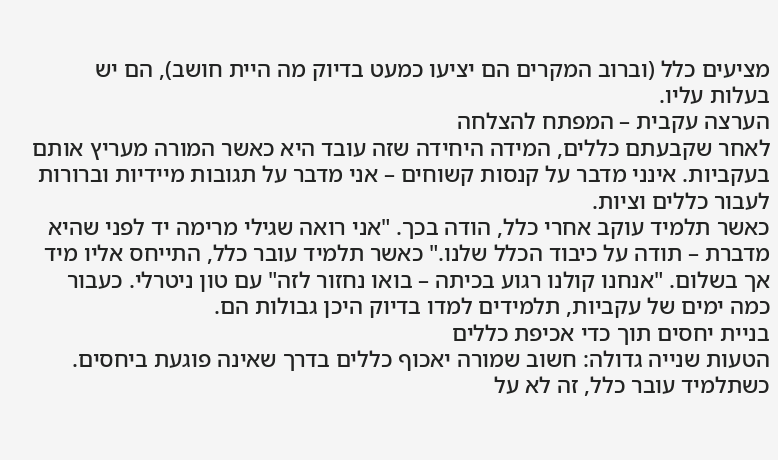מציעים כלל (וברוב המקרים הם יציעו כמעט בדיוק מה היית חושב), הם יש בעלות עליו.
הערצה עקבית – המפתח להצלחה
לאחר שקבעתם כללים, המידה היחידה שזה עובד היא כאשר המורה מעריץ אותם בעקביות. אינני מדבר על קנסות קשוחים – אני מדבר על תגובות מיידיות וברורות לעבור כללים וציות.
כאשר תלמיד עוקב אחרי כלל, הודה בכך. "אני רואה שגילי מרימה יד לפני שהיא מדברת – תודה על כיבוד הכלל שלנו." כאשר תלמיד עובר כלל, התייחס אליו מיד אך בשלום. "אנחנו קולנו רגוע בכיתה – בואו נחזור לזה" עם טון ניטרלי. כעבור כמה ימים של עקביות, תלמידים למדו בדיוק היכן גבולות הם.
בניית יחסים תוך כדי אכיפת כללים
הטעות שנייה גדולה: חשוב שמורה יאכוף כללים בדרך שאינה פוגעת ביחסים. כשתלמיד עובר כלל, זה לא על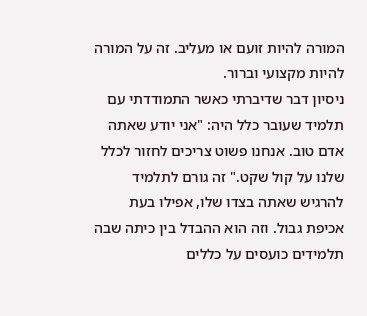המורה להיות זועם או מעליב. זה על המורה להיות מקצועי וברור.
ניסיון דבר שדיברתי כאשר התמודדתי עם תלמיד שעובר כלל היה: "אני יודע שאתה אדם טוב. אנחנו פשוט צריכים לחזור לכלל שלנו על קול שקט." זה גורם לתלמיד להרגיש שאתה בצדו שלו, אפילו בעת אכיפת גבול. וזה הוא ההבדל בין כיתה שבה תלמידים כועסים על כללים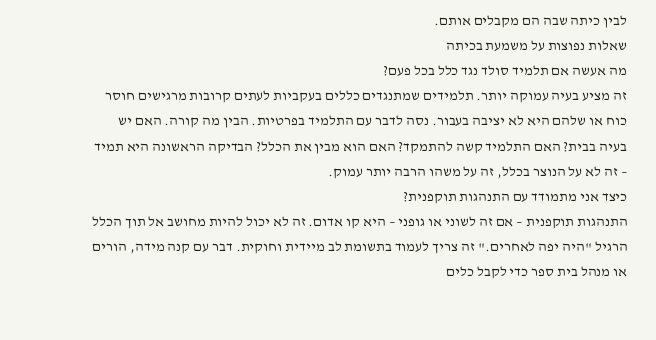לבין כיתה שבה הם מקבלים אותם.
שאלות נפוצות על משמעת בכיתה
מה אעשה אם תלמיד סולד נגד כלל בכל פעם?
זה מציע בעיה עמוקה יותר. תלמידים שמתנגדים כללים בעקביות לעתים קרובות מרגישים חוסר כוח או שלהם היא לא יציבה בעבור. נסה לדבר עם התלמיד בפרטיות. הבין מה קורה. האם יש בעיה בבית? האם התלמיד קשה להתמקד? האם הוא מבין את הכלל? הבדיקה הראשונה היא תמיד – זה לא על הנוצר בכלל, זה על משהו הרבה יותר עמוק.
כיצד אני מתמודד עם התנהגות תוקפנית?
התנהגות תוקפנית – אם זה לשוני או גופני – היא קו אדום. זה לא יכול להיות מחושב אל תוך הכלל הרגיל "היה יפה לאחרים." זה צריך לעמוד בתשומת לב מיידית וחוקית. דבר עם קנה מידה, הורים או מנהל בית ספר כדי לקבל כלים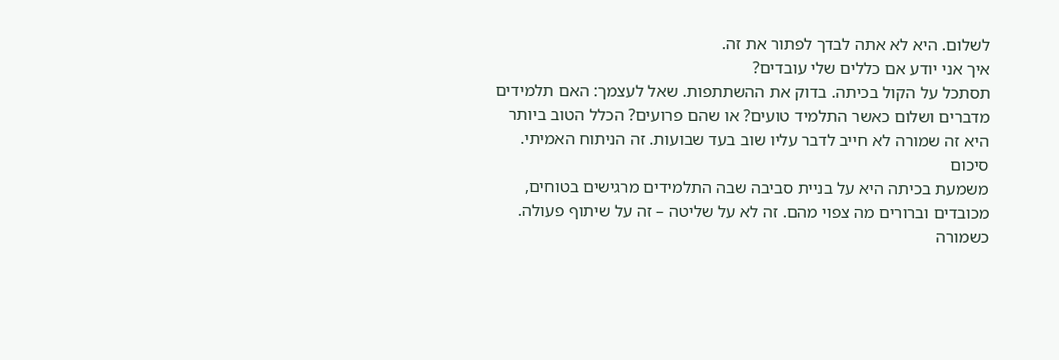לשלום. היא לא אתה לבדך לפתור את זה.
איך אני יודע אם כללים שלי עובדים?
תסתכל על הקול בכיתה. בדוק את ההשתתפות. שאל לעצמך: האם תלמידים מדברים ושלום כאשר התלמיד טועים? או שהם פרועים? הכלל הטוב ביותר היא זה שמורה לא חייב לדבר עליו שוב בעד שבועות. זה הניתוח האמיתי.
סיכום
משמעת בכיתה היא על בניית סביבה שבה התלמידים מרגישים בטוחים, מכובדים וברורים מה צפוי מהם. זה לא על שליטה – זה על שיתוף פעולה. כשמורה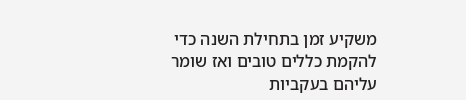משקיע זמן בתחילת השנה כדי להקמת כללים טובים ואז שומר עליהם בעקביות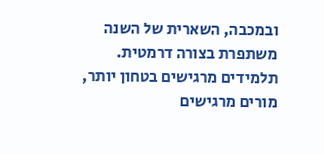ובמכבה, השארית של השנה משתפרת בצורה דרמטית. תלמידים מרגישים בטחון יותר, מורים מרגישים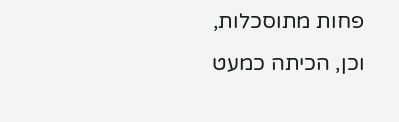פחות מתוסכלות, וכן, הכיתה כמעט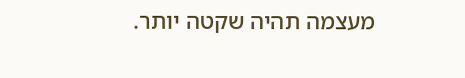מעצמה תהיה שקטה יותר.